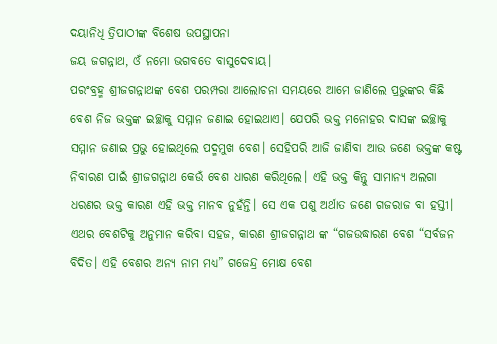ଦୟାନିଧି ତ୍ରିପାଠୀଙ୍କ ବିଶେଷ ଉପସ୍ଥାପନା
ଜୟ ଜଗନ୍ନାଥ, ଓଁ ନମୋ ଭଗବତେ ବାସୁଦେବାୟ।
ପରଂବ୍ରହ୍ମ ଶ୍ରୀଜଗନ୍ନାଥଙ୍କ ବେଶ ପରମ୍ପରା ଆଲୋଚନା ସମୟରେ ଆମେ ଜାଣିଲେ ପ୍ରଭୁଙ୍କର କିଛି ବେଶ ନିଜ ଭକ୍ତଙ୍କ ଇଚ୍ଛାକୁ ସମ୍ମାନ ଜଣାଇ ହୋଇଥାଏ। ଯେପରି ଭକ୍ତ ମନୋହର ଦାସଙ୍କ ଇଚ୍ଛାକୁ ସମ୍ମାନ ଜଣାଇ ପ୍ରଭୁ ହୋଇଥିଲେ ପଦ୍ମମୁଖ ବେଶ। ସେହିପରି ଆଜି ଜାଣିବା ଆଉ ଜଣେ ଭକ୍ତଙ୍କ କଷ୍ଟ ନିବାରଣ ପାଇଁ ଶ୍ରୀଜଗନ୍ନାଥ କେଉଁ ବେଶ ଧାରଣ କରିଥିଲେ। ଏହି ଭକ୍ତ କିନ୍ତୁ ସାମାନ୍ୟ ଅଲଗା ଧରଣର ଭକ୍ତ କାରଣ ଏହି ଭକ୍ତ ମାନବ ନୁହଁନ୍ତି। ସେ ଏକ ପଶୁ ଅର୍ଥାତ ଜଣେ ଗଜରାଜ ବା ହସ୍ତୀ। ଏଥର ବେଶଟିକୁ ଅନୁମାନ କରିବା ସହଜ, କାରଣ ଶ୍ରୀଜଗନ୍ନାଥ ଙ୍କ “ଗଜଉଦ୍ଧାରଣ ବେଶ “ସର୍ବଜନ ବିଦିତ। ଏହି ବେଶର ଅନ୍ୟ ନାମ ମଧ୍ୟ” ଗଜେନ୍ଦ୍ର ମୋକ୍ଷ ବେଶ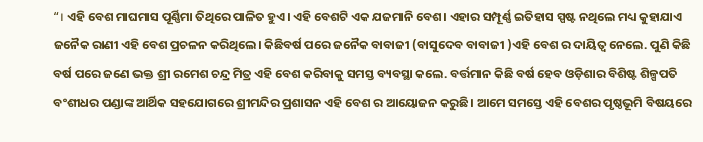“। ଏହି ବେଶ ମାଘମାସ ପୂର୍ଣ୍ଣିମା ତିଥିରେ ପାଳିତ ହୁଏ। ଏହି ବେଶଟି ଏକ ଯଜମାନି ବେଶ। ଏହାର ସମ୍ପୂର୍ଣ୍ଣ ଇତିହାସ ସ୍ପଷ୍ଟ ନଥିଲେ ମଧ୍ୟ କୁହାଯାଏ ଜନୈକ ରାଣୀ ଏହି ବେଶ ପ୍ରଚଳନ କରିଥିଲେ। କିଛିବର୍ଷ ପରେ ଜନୈକ ବାବାଜୀ (ବାସୁଦେବ ବାବାଜୀ )ଏହି ବେଶ ର ଦାୟିତ୍ୱ ନେଲେ. ପୁଣି କିଛି ବର୍ଷ ପରେ ଜଣେ ଭକ୍ତ ଶ୍ରୀ ରମେଶ ଚନ୍ଦ୍ର ମିତ୍ର ଏହି ବେଶ କରିବାକୁ ସମସ୍ତ ବ୍ୟବସ୍ଥା କଲେ. ବର୍ତ୍ତମାନ କିଛି ବର୍ଷ ହେବ ଓଡ଼ିଶାର ବିଶିଷ୍ଟ ଶିଳ୍ପପତି ବଂଶୀଧର ପଣ୍ଡାଙ୍କ ଆର୍ଥିକ ସହଯୋଗରେ ଶ୍ରୀମନ୍ଦିର ପ୍ରଶାସନ ଏହି ବେଶ ର ଆୟୋଜନ କରୁଛି। ଆମେ ସମସ୍ତେ ଏହି ବେଶର ପୃଷ୍ଠଭୂମି ବିଷୟରେ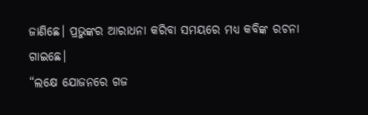ଜାଣିଛେ। ପ୍ରଭୁଙ୍କର ଆରାଧନା କରିବା ସମୟରେ ମଧ୍ୟ କବିଙ୍କ ରଚନା ଗାଇଛେ।
“ଲକ୍ଷେ ଯୋଜନରେ ଗଜ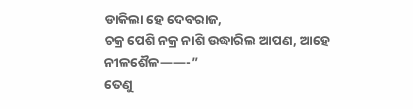ଡାକିଲା ହେ ଦେବରାଜ,
ଚକ୍ର ପେଶି ନକ୍ର ନାଶି ଉଦ୍ଧାରିଲ ଆପଣ, ଆହେ ନୀଳଶୈଳ——-”
ତେଣୁ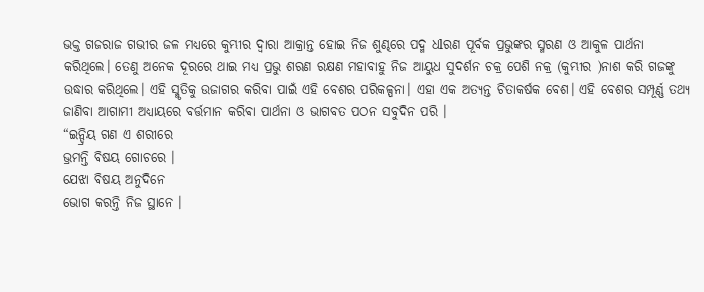ଭକ୍ତ ଗଜରାଜ ଗଭୀର ଜଳ ମଧ୍ୟରେ କୁମ୍ଭୀର ଦ୍ୱାରା ଆକ୍ରାନ୍ତ ହୋଇ ନିଜ ଶୁଣ୍ଢରେ ପଦ୍ମ ଧlରଣ ପୂର୍ବକ ପ୍ରଭୁଙ୍କର ସ୍ମରଣ ଓ ଆକୁଳ ପାର୍ଥନା କରିଥିଲେ। ତେଣୁ ଅନେକ ଦୂରରେ ଥାଇ ମଧ୍ୟ ପ୍ରଭୁ ଶରଣ ରକ୍ଷଣ ମହାବାହୁ ନିଜ ଆୟୁଧ ସୁଦର୍ଶନ ଚକ୍ର ପେଶି ନକ୍ର (କୁମ୍ଭୀର )ନାଶ କରି ଗଜଙ୍କୁ ଉଦ୍ଧାର କରିଥିଲେ। ଏହି ସ୍ମୃତିକୁ ଉଜାଗର କରିବା ପାଇଁ ଏହି ବେଶର ପରିକଳ୍ପନା। ଏହା ଏକ ଅତ୍ୟନ୍ତ ଚିତାକର୍ଷକ ବେଶ। ଏହି ବେଶର ସମ୍ପୂର୍ଣ୍ଣ ତଥ୍ୟ ଜାଣିବା ଆଗାମୀ ଅଧ୍ୟାୟରେ ବର୍ତ୍ତମାନ କରିଵା ପାର୍ଥନା ଓ ଭାଗବତ ପଠନ ସବୁଦିନ ପରି ।
“ଇନ୍ଦ୍ରିୟ ଗଣ ଏ ଶରୀରେ
ଭ୍ରମନ୍ତି ବିଷୟ ଗୋଚରେ ।
ଯେଝା ବିଷୟ ଅନୁଦିନେ
ଭୋଗ କରନ୍ତି ନିଜ ସ୍ଥାନେ ।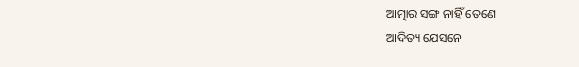ଆତ୍ମାର ସଙ୍ଗ ନାହିଁ ତେଣେ
ଆଦିତ୍ୟ ଯେସନେ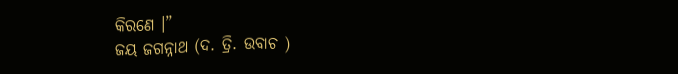କିରଣେ ।”
ଜୟ ଜଗନ୍ନାଥ (ଦ. ତ୍ରି. ଉବାଚ )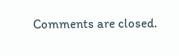Comments are closed.